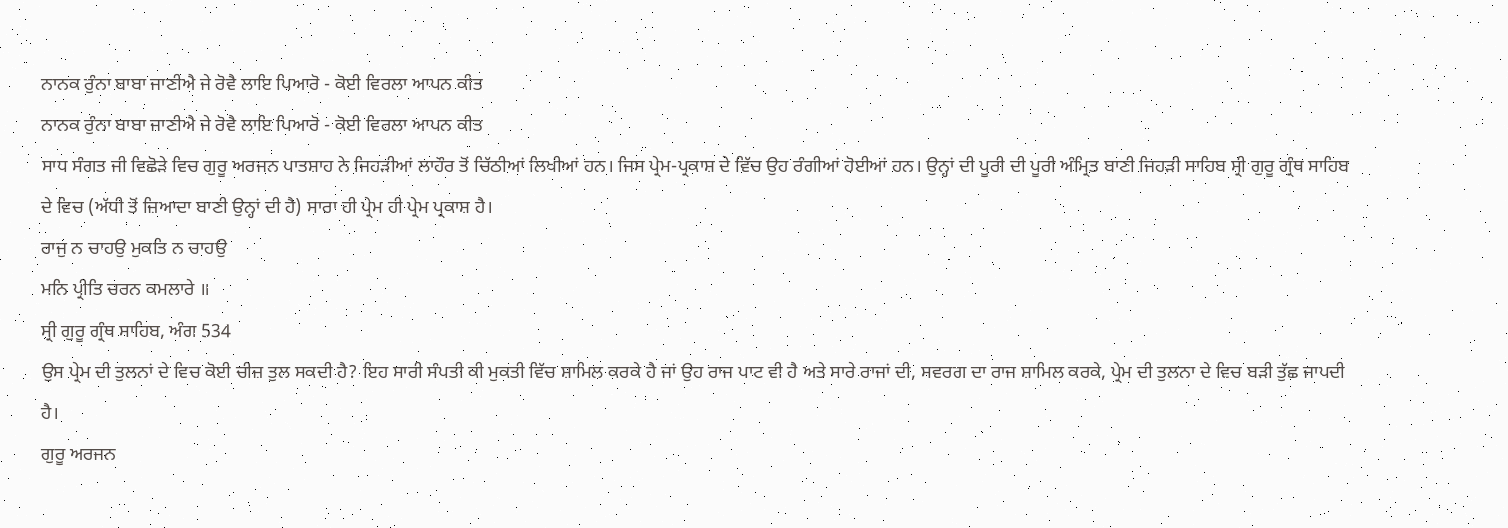ਨਾਨਕ ਰੁੰਨਾ ਬਾਬਾ ਜਾਣੀਐ ਜੇ ਰੋਵੈ ਲਾਇ ਪਿਆਰੋ - ਕੋਈ ਵਿਰਲਾ ਆਪਨ ਕੀਤ
ਨਾਨਕ ਰੁੰਨਾ ਬਾਬਾ ਜਾਣੀਐ ਜੇ ਰੋਵੈ ਲਾਇ ਪਿਆਰੋ - ਕੋਈ ਵਿਰਲਾ ਆਪਨ ਕੀਤ
ਸਾਧ ਸੰਗਤ ਜੀ ਵਿਛੋੜੇ ਵਿਚ ਗੁਰੂ ਅਰਜਨ ਪਾਤਸ਼ਾਹ ਨੇ ਜਿਹੜੀਆਂ ਲਾਹੌਰ ਤੋਂ ਚਿੱਠੀਆਂ ਲਿਖੀਆਂ ਹਨ। ਜਿਸ ਪ੍ਰੇਮ-ਪ੍ਰਕਾਸ਼ ਦੇ ਵਿੱਚ ਉਹ ਰੰਗੀਆਂ ਹੋਈਆਂ ਹਨ। ਉਨ੍ਹਾਂ ਦੀ ਪੂਰੀ ਦੀ ਪੂਰੀ ਅੰਮ੍ਰਿਤ ਬਾਣੀ ਜਿਹੜੀ ਸਾਹਿਬ ਸ੍ਰੀ ਗੁਰੂ ਗ੍ਰੰਥ ਸਾਹਿਬ ਦੇ ਵਿਚ (ਅੱਧੀ ਤੋਂ ਜ਼ਿਆਦਾ ਬਾਣੀ ਉਨ੍ਹਾਂ ਦੀ ਹੈ) ਸਾਰਾ ਹੀ ਪ੍ਰੇਮ ਹੀ ਪ੍ਰੇਮ ਪ੍ਰਕਾਸ਼ ਹੈ।
ਰਾਜੁ ਨ ਚਾਹਉ ਮੁਕਤਿ ਨ ਚਾਹਉ
ਮਨਿ ਪ੍ਰੀਤਿ ਚਰਨ ਕਮਲਾਰੇ ॥
ਸ੍ਰੀ ਗੁਰੂ ਗ੍ਰੰਥ ਸਾਹਿਬ, ਅੰਗ 534
ਉਸ ਪ੍ਰੇਮ ਦੀ ਤੁਲਨਾਂ ਦੇ ਵਿਚ ਕੋਈ ਚੀਜ਼ ਤੁਲ ਸਕਦੀ ਹੈ? ਇਹ ਸਾਰੀ ਸੰਪਤੀ ਕੀ ਮੁਕਤੀ ਵਿੱਚ ਸ਼ਾਮਿਲ ਕਰਕੇ ਹੈ ਜਾਂ ਉਹ ਰਾਜ ਪਾਟ ਵੀ ਹੈ ਅਤੇ ਸਾਰੇ ਰਾਜਾਂ ਦੀ, ਸਵਰਗ ਦਾ ਰਾਜ ਸ਼ਾਮਿਲ ਕਰਕੇ, ਪ੍ਰੇਮ ਦੀ ਤੁਲਨਾ ਦੇ ਵਿਚ ਬੜੀ ਤੁੱਛ ਜਾਪਦੀ ਹੈ।
ਗੁਰੂ ਅਰਜਨ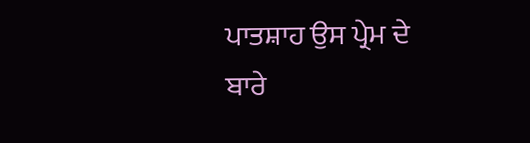ਪਾਤਸ਼ਾਹ ਉਸ ਪ੍ਰੇਮ ਦੇ ਬਾਰੇ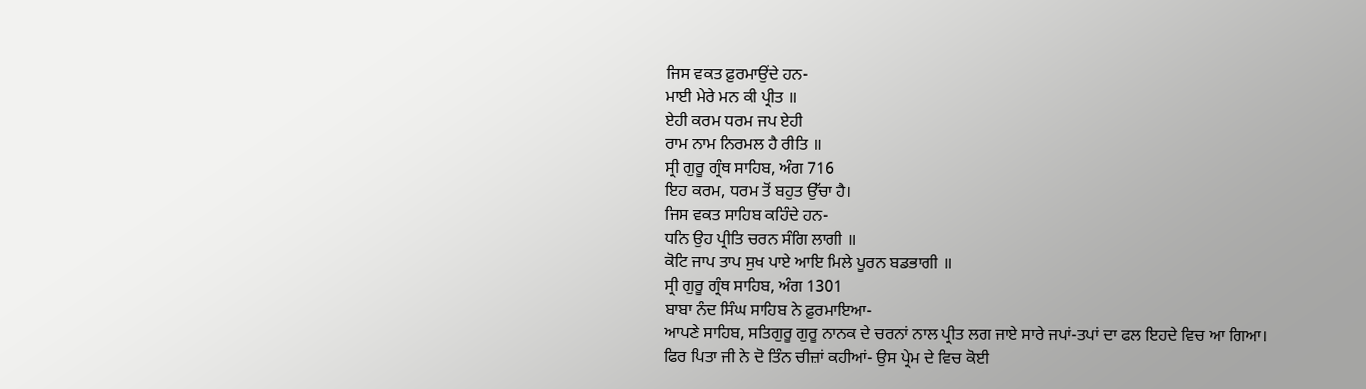ਜਿਸ ਵਕਤ ਫ਼ੁਰਮਾਉਂਦੇ ਹਨ-
ਮਾਈ ਮੇਰੇ ਮਨ ਕੀ ਪ੍ਰੀਤ ॥
ਏਹੀ ਕਰਮ ਧਰਮ ਜਪ ਏਹੀ
ਰਾਮ ਨਾਮ ਨਿਰਮਲ ਹੈ ਰੀਤਿ ॥
ਸ੍ਰੀ ਗੁਰੂ ਗ੍ਰੰਥ ਸਾਹਿਬ, ਅੰਗ 716
ਇਹ ਕਰਮ, ਧਰਮ ਤੋਂ ਬਹੁਤ ਉੱਚਾ ਹੈ।
ਜਿਸ ਵਕਤ ਸਾਹਿਬ ਕਹਿੰਦੇ ਹਨ-
ਧਨਿ ਉਹ ਪ੍ਰੀਤਿ ਚਰਨ ਸੰਗਿ ਲਾਗੀ ॥
ਕੋਟਿ ਜਾਪ ਤਾਪ ਸੁਖ ਪਾਏ ਆਇ ਮਿਲੇ ਪੂਰਨ ਬਡਭਾਗੀ ॥
ਸ੍ਰੀ ਗੁਰੂ ਗ੍ਰੰਥ ਸਾਹਿਬ, ਅੰਗ 1301
ਬਾਬਾ ਨੰਦ ਸਿੰਘ ਸਾਹਿਬ ਨੇ ਫ਼ੁਰਮਾਇਆ-
ਆਪਣੇ ਸਾਹਿਬ, ਸਤਿਗੁਰੂ ਗੁਰੂ ਨਾਨਕ ਦੇ ਚਰਨਾਂ ਨਾਲ ਪ੍ਰੀਤ ਲਗ ਜਾਏ ਸਾਰੇ ਜਪਾਂ-ਤਪਾਂ ਦਾ ਫਲ ਇਹਦੇ ਵਿਚ ਆ ਗਿਆ।
ਫਿਰ ਪਿਤਾ ਜੀ ਨੇ ਦੋ ਤਿੰਨ ਚੀਜ਼ਾਂ ਕਹੀਆਂ- ਉਸ ਪ੍ਰੇਮ ਦੇ ਵਿਚ ਕੋਈ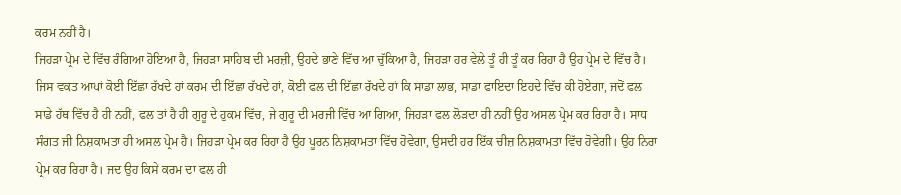ਕਰਮ ਨਹੀਂ ਹੈ।
ਜਿਹੜਾ ਪ੍ਰੇਮ ਦੇ ਵਿੱਚ ਰੰਗਿਆ ਹੋਇਆ ਹੈ, ਜਿਹੜਾ ਸਾਹਿਬ ਦੀ ਮਰਜ਼ੀ, ਉਹਦੇ ਭਾਣੇ ਵਿੱਚ ਆ ਚੁੱਕਿਆ ਹੈ, ਜਿਹੜਾ ਹਰ ਵੇਲੇ ਤੂੰ ਹੀ ਤੂੰ ਕਰ ਰਿਹਾ ਹੈ ਉਹ ਪ੍ਰੇਮ ਦੇ ਵਿੱਚ ਹੈ। ਜਿਸ ਵਕਤ ਆਪਾਂ ਕੋਈ ਇੱਛਾ ਰੱਖਦੇ ਹਾਂ ਕਰਮ ਦੀ ਇੱਛਾ ਰੱਖਦੇ ਹਾਂ, ਕੋਈ ਫਲ ਦੀ ਇੱਛਾ ਰੱਖਦੇ ਹਾਂ ਕਿ ਸਾਡਾ ਲਾਭ, ਸਾਡਾ ਫਾਇਦਾ ਇਹਦੇ ਵਿੱਚ ਕੀ ਹੋਏਗਾ, ਜਦੋਂ ਫਲ ਸਾਡੇ ਹੱਥ ਵਿੱਚ ਹੈ ਹੀ ਨਹੀਂ, ਫਲ ਤਾਂ ਹੈ ਹੀ ਗੁਰੂ ਦੇ ਹੁਕਮ ਵਿੱਚ, ਜੇ ਗੁਰੂ ਦੀ ਮਰਜੀ ਵਿੱਚ ਆ ਗਿਆ, ਜਿਹੜਾ ਫਲ ਲੋੜਦਾ ਹੀ ਨਹੀਂ ਉਹ ਅਸਲ ਪ੍ਰੇਮ ਕਰ ਰਿਹਾ ਹੈ। ਸਾਧ ਸੰਗਤ ਜੀ ਨਿਸ਼ਕਾਮਤਾ ਹੀ ਅਸਲ ਪ੍ਰੇਮ ਹੈ। ਜਿਹੜਾ ਪ੍ਰੇਮ ਕਰ ਰਿਹਾ ਹੈ ਉਹ ਪੂਰਨ ਨਿਸ਼ਕਾਮਤਾ ਵਿੱਚ ਹੋਵੇਗਾ, ਉਸਦੀ ਹਰ ਇੱਕ ਚੀਜ਼ ਨਿਸ਼ਕਾਮਤਾ ਵਿੱਚ ਹੋਵੇਗੀ। ਉਹ ਨਿਰਾ ਪ੍ਰੇਮ ਕਰ ਰਿਹਾ ਹੈ। ਜਦ ਉਹ ਕਿਸੇ ਕਰਮ ਦਾ ਫਲ ਹੀ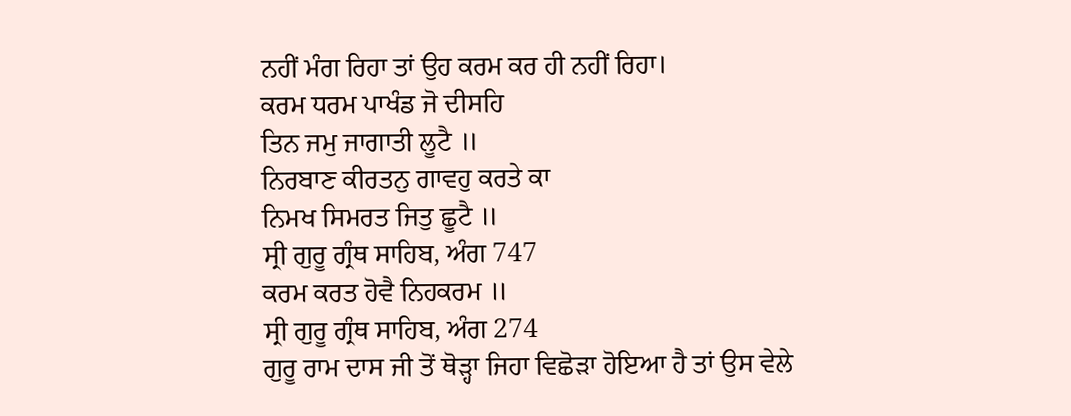ਨਹੀਂ ਮੰਗ ਰਿਹਾ ਤਾਂ ਉਹ ਕਰਮ ਕਰ ਹੀ ਨਹੀਂ ਰਿਹਾ।
ਕਰਮ ਧਰਮ ਪਾਖੰਡ ਜੋ ਦੀਸਹਿ
ਤਿਨ ਜਮੁ ਜਾਗਾਤੀ ਲੂਟੈ ॥
ਨਿਰਬਾਣ ਕੀਰਤਨੁ ਗਾਵਹੁ ਕਰਤੇ ਕਾ
ਨਿਮਖ ਸਿਮਰਤ ਜਿਤੁ ਛੂਟੈ ॥
ਸ੍ਰੀ ਗੁਰੂ ਗ੍ਰੰਥ ਸਾਹਿਬ, ਅੰਗ 747
ਕਰਮ ਕਰਤ ਹੋਵੈ ਨਿਹਕਰਮ ॥
ਸ੍ਰੀ ਗੁਰੂ ਗ੍ਰੰਥ ਸਾਹਿਬ, ਅੰਗ 274
ਗੁਰੂ ਰਾਮ ਦਾਸ ਜੀ ਤੋਂ ਥੋੜ੍ਹਾ ਜਿਹਾ ਵਿਛੋੜਾ ਹੋਇਆ ਹੈ ਤਾਂ ਉਸ ਵੇਲੇ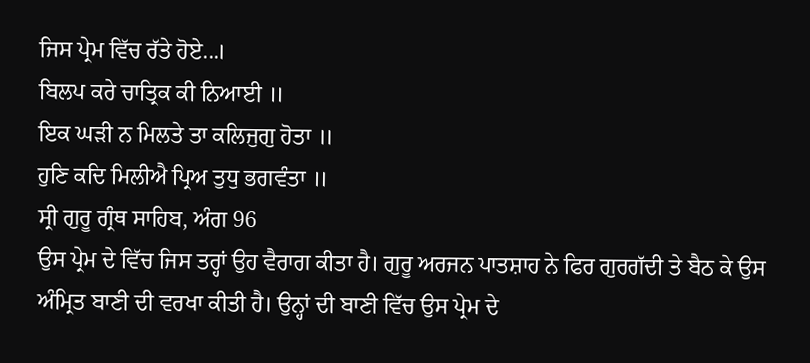ਜਿਸ ਪ੍ਰੇਮ ਵਿੱਚ ਰੱਤੇ ਹੋਏ...।
ਬਿਲਪ ਕਰੇ ਚਾਤ੍ਰਿਕ ਕੀ ਨਿਆਈ ॥
ਇਕ ਘੜੀ ਨ ਮਿਲਤੇ ਤਾ ਕਲਿਜੁਗੁ ਹੋਤਾ ॥
ਹੁਣਿ ਕਦਿ ਮਿਲੀਐ ਪ੍ਰਿਅ ਤੁਧੁ ਭਗਵੰਤਾ ॥
ਸ੍ਰੀ ਗੁਰੂ ਗ੍ਰੰਥ ਸਾਹਿਬ, ਅੰਗ 96
ਉਸ ਪ੍ਰੇਮ ਦੇ ਵਿੱਚ ਜਿਸ ਤਰ੍ਹਾਂ ਉਹ ਵੈਰਾਗ ਕੀਤਾ ਹੈ। ਗੁਰੂ ਅਰਜਨ ਪਾਤਸ਼ਾਹ ਨੇ ਫਿਰ ਗੁਰਗੱਦੀ ਤੇ ਬੈਠ ਕੇ ਉਸ ਅੰਮ੍ਰਿਤ ਬਾਣੀ ਦੀ ਵਰਖਾ ਕੀਤੀ ਹੈ। ਉਨ੍ਹਾਂ ਦੀ ਬਾਣੀ ਵਿੱਚ ਉਸ ਪ੍ਰੇਮ ਦੇ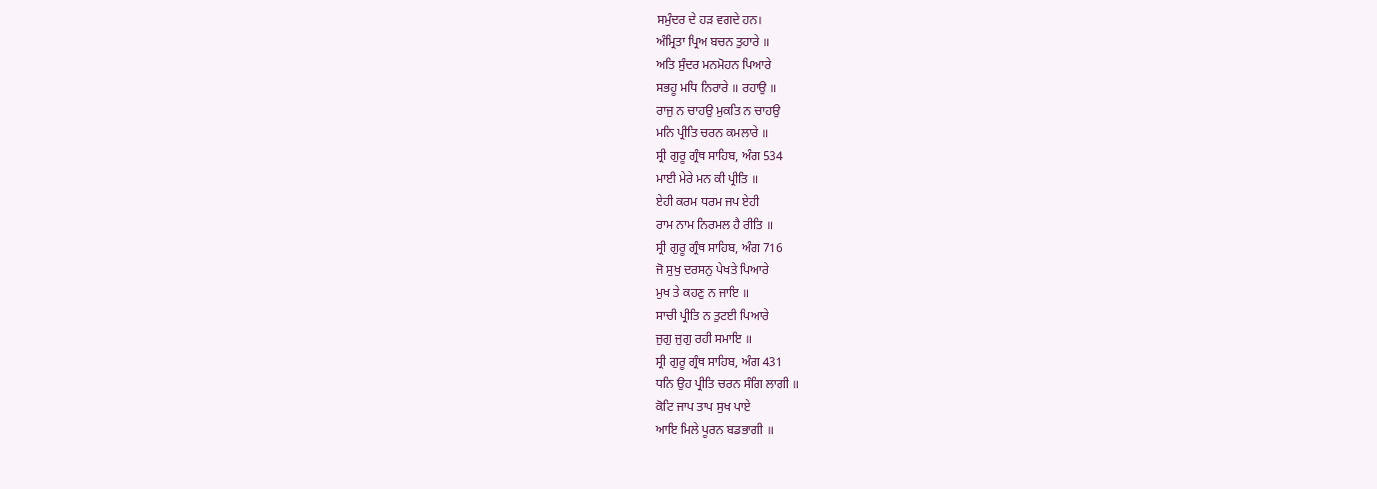ਸਮੁੰਦਰ ਦੇ ਹੜ ਵਗਦੇ ਹਨ।
ਅੰਮ੍ਰਿਤਾ ਪ੍ਰਿਅ ਬਚਨ ਤੁਹਾਰੇ ॥
ਅਤਿ ਸੁੰਦਰ ਮਨਮੋਹਨ ਪਿਆਰੇ
ਸਭਹੂ ਮਧਿ ਨਿਰਾਰੇ ॥ ਰਹਾਉ ॥
ਰਾਜੁ ਨ ਚਾਹਉ ਮੁਕਤਿ ਨ ਚਾਹਉ
ਮਨਿ ਪ੍ਰੀਤਿ ਚਰਨ ਕਮਲਾਰੇ ॥
ਸ੍ਰੀ ਗੁਰੂ ਗ੍ਰੰਥ ਸਾਹਿਬ, ਅੰਗ 534
ਮਾਈ ਮੇਰੇ ਮਨ ਕੀ ਪ੍ਰੀਤਿ ॥
ਏਹੀ ਕਰਮ ਧਰਮ ਜਪ ਏਹੀ
ਰਾਮ ਨਾਮ ਨਿਰਮਲ ਹੈ ਰੀਤਿ ॥
ਸ੍ਰੀ ਗੁਰੂ ਗ੍ਰੰਥ ਸਾਹਿਬ, ਅੰਗ 716
ਜੋ ਸੁਖੁ ਦਰਸਨੁ ਪੇਖਤੇ ਪਿਆਰੇ
ਮੁਖ ਤੇ ਕਹਣੁ ਨ ਜਾਇ ॥
ਸਾਚੀ ਪ੍ਰੀਤਿ ਨ ਤੁਟਈ ਪਿਆਰੇ
ਜੁਗੁ ਜੁਗੁ ਰਹੀ ਸਮਾਇ ॥
ਸ੍ਰੀ ਗੁਰੂ ਗ੍ਰੰਥ ਸਾਹਿਬ, ਅੰਗ 431
ਧਨਿ ਉਹ ਪ੍ਰੀਤਿ ਚਰਨ ਸੰਗਿ ਲਾਗੀ ॥
ਕੋਟਿ ਜਾਪ ਤਾਪ ਸੁਖ ਪਾਏ
ਆਇ ਮਿਲੇ ਪੂਰਨ ਬਡਭਾਗੀ ॥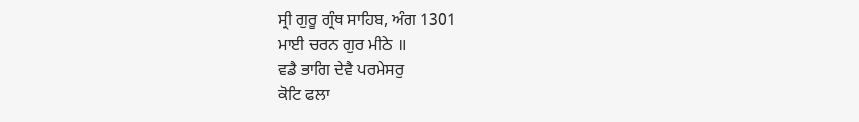ਸ੍ਰੀ ਗੁਰੂ ਗ੍ਰੰਥ ਸਾਹਿਬ, ਅੰਗ 1301
ਮਾਈ ਚਰਨ ਗੁਰ ਮੀਠੇ ॥
ਵਡੈ ਭਾਗਿ ਦੇਵੈ ਪਰਮੇਸਰੁ
ਕੋਟਿ ਫਲਾ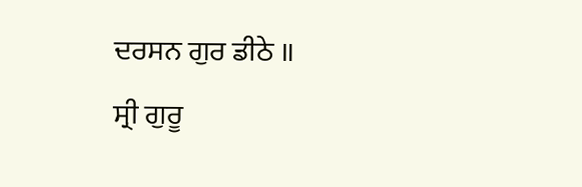ਦਰਸਨ ਗੁਰ ਡੀਠੇ ॥
ਸ੍ਰੀ ਗੁਰੂ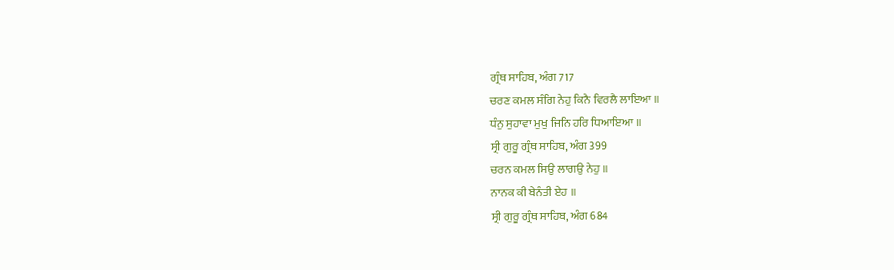ਗ੍ਰੰਥ ਸਾਹਿਬ, ਅੰਗ 717
ਚਰਣ ਕਮਲ ਸੰਗਿ ਨੇਹੁ ਕਿਨੈ ਵਿਰਲੈ ਲਾਇਆ ॥
ਧੰਨੁ ਸੁਹਾਵਾ ਮੁਖੁ ਜਿਨਿ ਹਰਿ ਧਿਆਇਆ ॥
ਸ੍ਰੀ ਗੁਰੂ ਗ੍ਰੰਥ ਸਾਹਿਬ, ਅੰਗ 399
ਚਰਨ ਕਮਲ ਸਿਉ ਲਾਗਉ ਨੇਹੁ ॥
ਨਾਨਕ ਕੀ ਬੇਨੰਤੀ ਏਹ ॥
ਸ੍ਰੀ ਗੁਰੂ ਗ੍ਰੰਥ ਸਾਹਿਬ, ਅੰਗ 684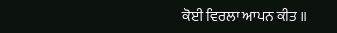ਕੋਈ ਵਿਰਲਾ ਆਪਨ ਕੀਤ ॥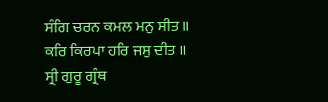ਸੰਗਿ ਚਰਨ ਕਮਲ ਮਨੁ ਸੀਤ ॥
ਕਰਿ ਕਿਰਪਾ ਹਰਿ ਜਸੁ ਦੀਤ ॥
ਸ੍ਰੀ ਗੁਰੂ ਗ੍ਰੰਥ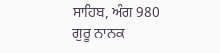ਸਾਹਿਬ, ਅੰਗ 980
ਗੁਰੂ ਨਾਨਕ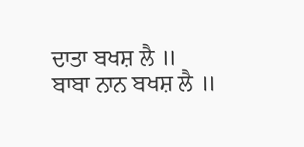ਦਾਤਾ ਬਖਸ਼ ਲੈ ॥
ਬਾਬਾ ਨਾਨ ਬਖਸ਼ ਲੈ ॥